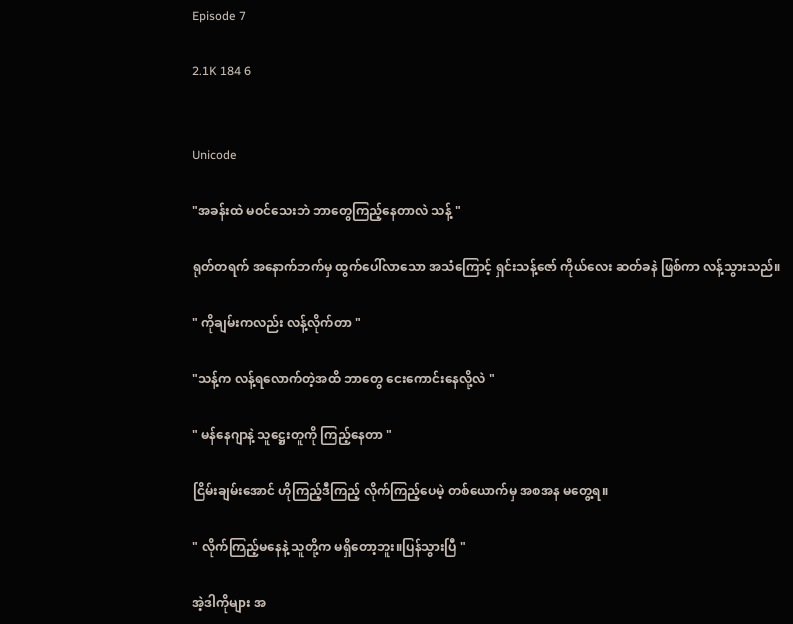Episode 7

2.1K 184 6


Unicode

"အခန်းထဲ မဝင်သေးဘဲ ဘာတွေကြည့်နေတာလဲ သန့် "

ရုတ်တရက် အနောက်ဘက်မှ ထွက်ပေါ်လာသော အသံကြောင့် ရှင်းသန့်ဇော် ကိုယ်လေး ဆတ်ခနဲ ဖြစ်ကာ လန့်သွားသည်။

" ကိုချမ်းကလည်း လန့်လိုက်တာ "

"သန့်က လန့်ရလောက်တဲ့အထိ ဘာတွေ ငေးကောင်းနေလို့လဲ "

" မန်နေဂျာနဲ့ သူဋ္ဌေးတူကို ကြည့်နေတာ "

ငြိမ်းချမ်းအောင် ဟိုကြည့်ဒီကြည့် လိုက်ကြည့်ပေမဲ့ တစ်ယောက်မှ အစအန မတွေ့ရ။

" လိုက်ကြည့်မနေနဲ့ သူတို့က မရှိတော့ဘူး။ပြန်သွားပြီ "

အဲ့ဒါကိုများ အ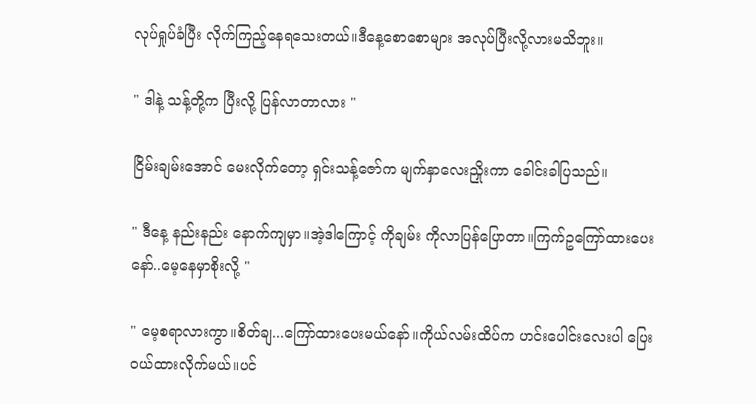လုပ်ရှုပ်ခံပြီး လိုက်ကြည့်နေရသေးတယ်။ဒီနေ့စောစောများ အလုပ်ပြီးလို့လားမသိဘူး။

" ဒါနဲ့ သန့်တို့က ပြီးလို့ ပြန်လာတာလား "

ငြိမ်းချမ်းအောင် မေးလိုက်တော့ ရှင်းသန့်ဇော်က မျက်နှာလေးညှိုးကာ ခေါင်းခါပြသည်။

" ဒီနေ့ နည်းနည်း နောက်ကျမှာ။အဲ့ဒါကြောင့် ကိုချမ်း ကိုလာပြန်ပြောတာ။ကြက်ဥကြော်ထားပေးနော်..မေ့နေမှာစိုးလို့ "

" မေ့စရာလားကွာ။စိတ်ချ...ကြော်ထားပေးမယ်နော်။ကိုယ်လမ်းထိပ်က ဟင်းပေါင်းလေးပါ ပြေးဝယ်ထားလိုက်မယ်။ပင်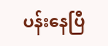ပန်းနေပြီ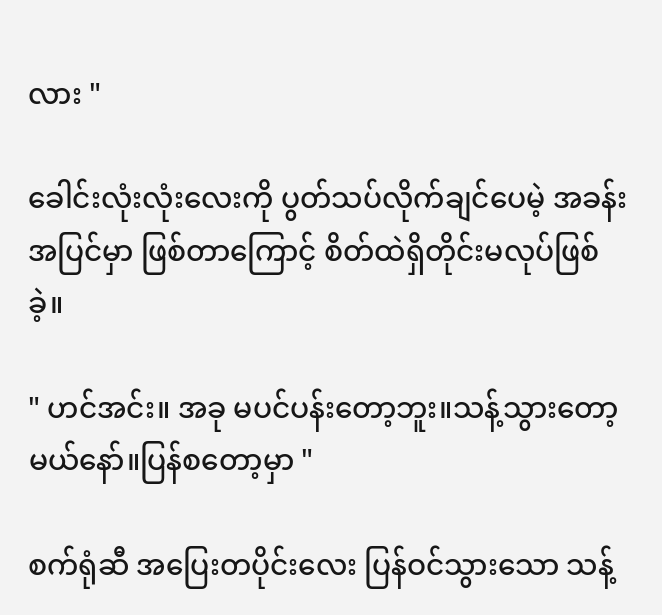လား "

ခေါင်းလုံးလုံးလေးကို ပွတ်သပ်လိုက်ချင်ပေမဲ့ အခန်းအပြင်မှာ ဖြစ်တာကြောင့် စိတ်ထဲရှိတိုင်းမလုပ်ဖြစ်ခဲ့။

" ဟင်အင်း။ အခု မပင်ပန်းတော့ဘူး။သန့်သွားတော့မယ်နော်။ပြန်စတော့မှာ "

စက်ရုံဆီ အပြေးတပိုင်းလေး ပြန်ဝင်သွားသော သန့်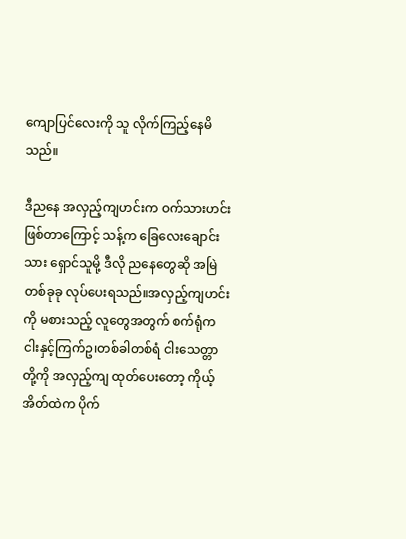ကျောပြင်လေးကို သူ လိုက်ကြည့်နေမိသည်။

ဒီညနေ အလှည့်ကျဟင်းက ဝက်သားဟင်းဖြစ်တာကြောင့် သန့်က ခြေလေးချောင်းသား ရှောင်သူမို့ ဒီလို ညနေတွေဆို အမြဲ တစ်ခုခု လုပ်ပေးရသည်။အလှည့်ကျဟင်းကို မစားသည့် လူတွေအတွက် စက်ရုံက ငါးနှင့်ကြက်ဥ၊တစ်ခါတစ်ရံ ငါးသေတ္တာ တို့ကို အလှည့်ကျ ထုတ်ပေးတော့ ကိုယ့်အိတ်ထဲက ပိုက်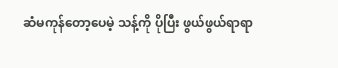ဆံမကုန်တော့ပေမဲ့ သန့်ကို ပိုပြီး ဖွယ်ဖွယ်ရာရာ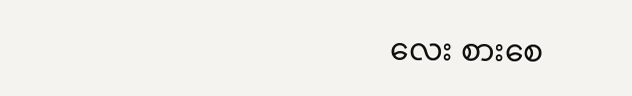လေး စားစေ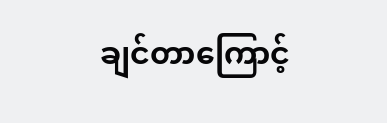ချင်တာကြောင့်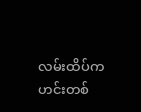လမ်းထိပ်က ဟင်းတစ်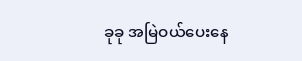ခုခု အမြဲဝယ်ပေးနေ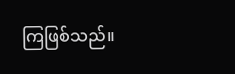ကြဖြစ်သည်။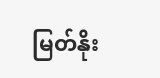မြတ်နိုး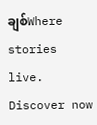ချစ်Where stories live. Discover now